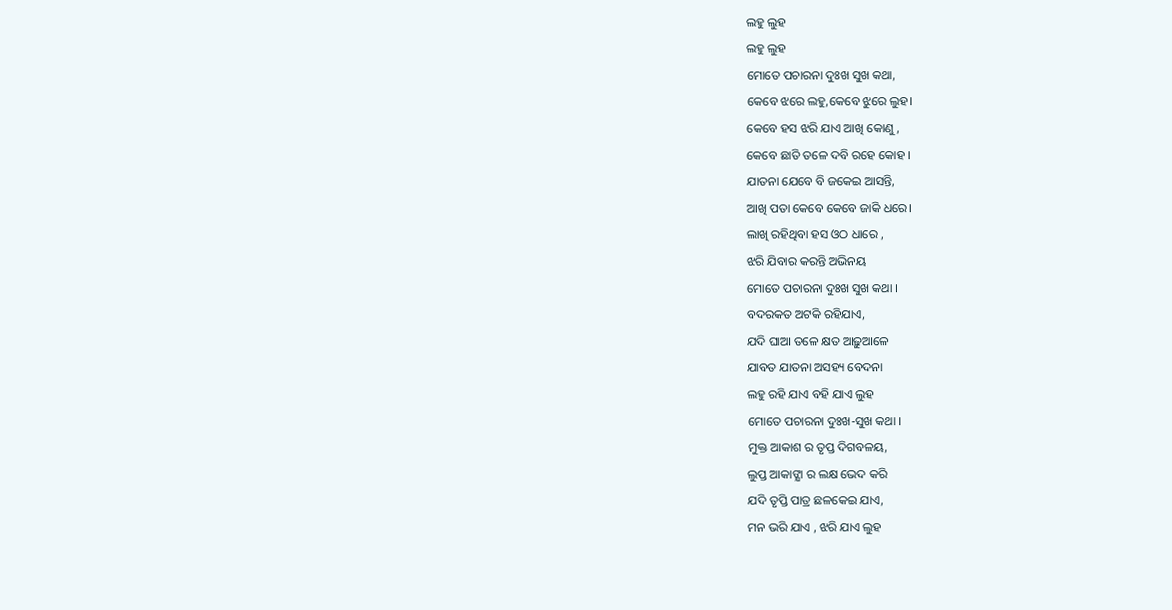ଲହୁ ଲୁହ
ଲହୁ ଲୁହ
ମୋତେ ପଚାରନା ଦୁଃଖ ସୁଖ କଥା,
କେବେ ଝରେ ଲହୁ,କେବେ ଝୁରେ ଲୁହ।
କେବେ ହସ ଝରି ଯାଏ ଆଖି କୋଣୁ,
କେବେ ଛାତି ତଳେ ଦବି ରହେ କୋହ ।
ଯାତନା ଯେବେ ବି ଜକେଇ ଆସନ୍ତି,
ଆଖି ପତା କେବେ କେବେ ଜାକି ଧରେ।
ଲାଖି ରହିଥିବା ହସ ଓଠ ଧାରେ ,
ଝରି ଯିବାର କରନ୍ତି ଅଭିନୟ
ମୋତେ ପଚାରନା ଦୁଃଖ ସୁଖ କଥା ।
ବଦରକତ ଅଟକି ରହିଯାଏ,
ଯଦି ଘାଆ ତଳେ କ୍ଷତ ଆଢ଼ୁଆଳେ
ଯାବତ ଯାତନା ଅସହ୍ୟ ବେଦନା
ଲହୁ ରହି ଯାଏ ବହି ଯାଏ ଲୁହ
ମୋତେ ପଚାରନା ଦୁଃଖ-ସୁଖ କଥା ।
ମୁକ୍ତ ଆକାଶ ର ତୃପ୍ତ ଦିଗବଳୟ,
ଲୁପ୍ତ ଆକାଙ୍କ୍ଷା ର ଲକ୍ଷ ଭେଦ କରି
ଯଦି ତୃପ୍ତି ପାତ୍ର ଛଳକେଇ ଯାଏ,
ମନ ଭରି ଯାଏ , ଝରି ଯାଏ ଲୁହ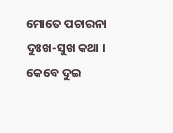ମୋତେ ପଚାରନା ଦୁଃଖ-ସୁଖ କଥା ।
କେବେ ଦୁଇ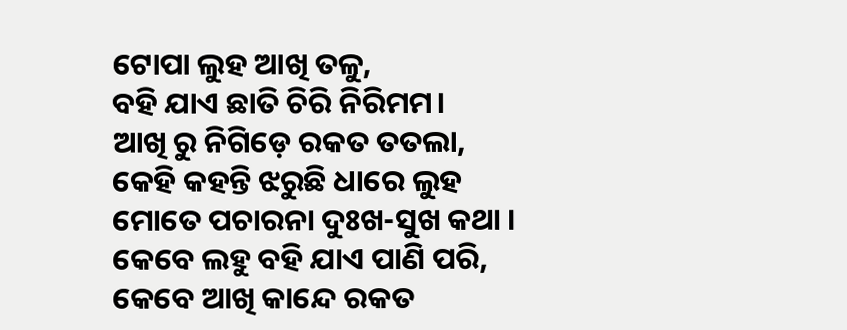ଟୋପା ଲୁହ ଆଖି ତଳୁ,
ବହି ଯାଏ ଛାତି ଚିରି ନିରିମମ।
ଆଖି ରୁ ନିଗିଡ଼େ ରକତ ତତଲା,
କେହି କହନ୍ତି ଝରୁଛି ଧାରେ ଲୁହ
ମୋତେ ପଚାରନା ଦୁଃଖ-ସୁଖ କଥା ।
କେବେ ଲହୁ ବହି ଯାଏ ପାଣି ପରି,
କେବେ ଆଖି କାନ୍ଦେ ରକତ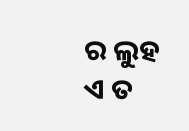ର ଲୁହ
ଏ ତ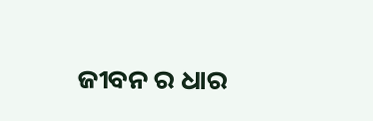ଜୀବନ ର ଧାର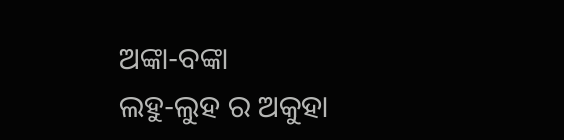ଅଙ୍କା-ବଙ୍କା
ଲହୁ-ଲୁହ ର ଅକୁହା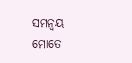ସମନ୍ୱୟ
ମୋତେ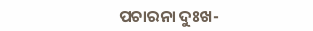ପଚାରନା ଦୁଃଖ-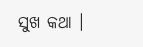ସୁଖ କଥା ।